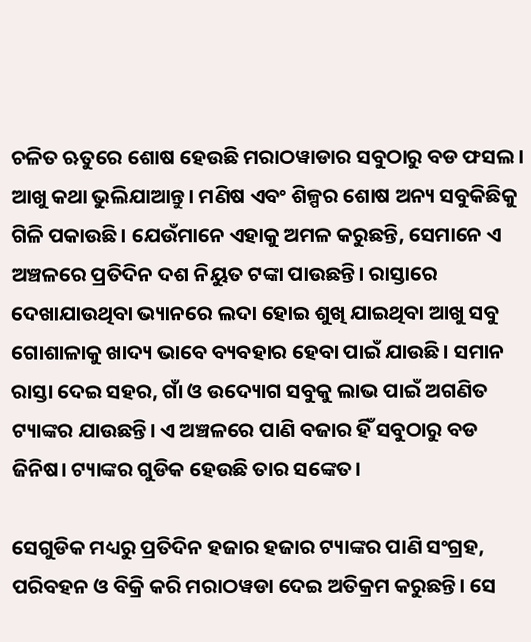ଚଳିତ ଋତୁରେ ଶୋଷ ହେଉଛି ମରାଠୱାଡାର ସବୁଠାରୁ ବଡ ଫସଲ। ଆଖୁ କଥା ଭୁଲିଯାଆନ୍ତୁ। ମଣିଷ ଏବଂ ଶିଳ୍ପର ଶୋଷ ଅନ୍ୟ ସବୁକିଛିକୁ ଗିଳି ପକାଉଛି। ଯେଉଁମାନେ ଏହାକୁ ଅମଳ କରୁଛନ୍ତି, ସେମାନେ ଏ ଅଞ୍ଚଳରେ ପ୍ରତିଦିନ ଦଶ ନିୟୁତ ଟଙ୍କା ପାଉଛନ୍ତି। ରାସ୍ତାରେ ଦେଖାଯାଉଥିବା ଭ୍ୟାନରେ ଲଦା ହୋଇ ଶୁଖି ଯାଇଥିବା ଆଖୁ ସବୁ ଗୋଶାଳାକୁ ଖାଦ୍ୟ ଭାବେ ବ୍ୟବହାର ହେବା ପାଇଁ ଯାଉଛି। ସମାନ ରାସ୍ତା ଦେଇ ସହର, ଗାଁ ଓ ଉଦ୍ୟୋଗ ସବୁକୁ ଲାଭ ପାଇଁ ଅଗଣିତ ଟ୍ୟାଙ୍କର ଯାଉଛନ୍ତି। ଏ ଅଞ୍ଚଳରେ ପାଣି ବଜାର ହିଁ ସବୁଠାରୁ ବଡ ଜିନିଷ। ଟ୍ୟାଙ୍କର ଗୁଡିକ ହେଉଛି ତାର ସଙ୍କେତ।

ସେଗୁଡିକ ମଧ୍ୟରୁ ପ୍ରତିଦିନ ହଜାର ହଜାର ଟ୍ୟାଙ୍କର ପାଣି ସଂଗ୍ରହ, ପରିବହନ ଓ ବିକ୍ରି କରି ମରାଠୱଡା ଦେଇ ଅତିକ୍ରମ କରୁଛନ୍ତି। ସେ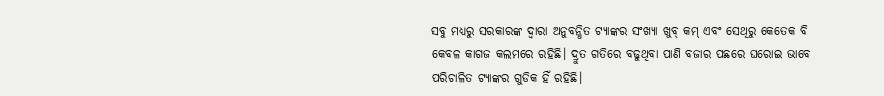ସବୁ ମଧ୍ୟରୁ ସରକାରଙ୍କ ଦ୍ୱାରା ଅନୁବନ୍ଧିତ ଟ୍ୟାଙ୍କର ସଂଖ୍ୟା ଖୁବ୍ କମ୍ ଏବଂ ସେଥିରୁ କେତେକ ବି କେବଳ କାଗଜ କଲମରେ ରହିଛି। ଦ୍ରୁତ ଗତିରେ ବଢୁଥିବା ପାଣି ବଜାର ପଛରେ ଘରୋଇ ଭାବେ ପରିଚାଳିତ ଟ୍ୟାଙ୍କର ଗୁଡିକ ହିଁ ରହିଛି।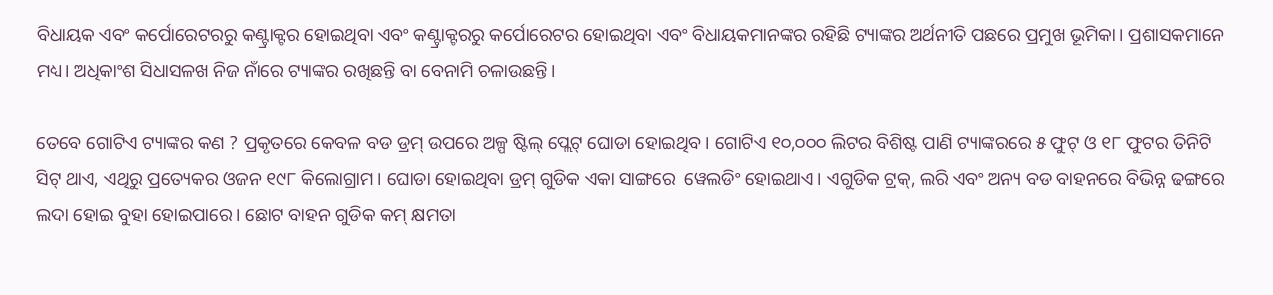ବିଧାୟକ ଏବଂ କର୍ପୋରେଟରରୁ କଣ୍ଟ୍ରାକ୍ଟର ହୋଇଥିବା ଏବଂ କଣ୍ଟ୍ରାକ୍ଟରରୁ କର୍ପୋରେଟର ହୋଇଥିବା ଏବଂ ବିଧାୟକମାନଙ୍କର ରହିଛି ଟ୍ୟାଙ୍କର ଅର୍ଥନୀତି ପଛରେ ପ୍ରମୁଖ ଭୂମିକା। ପ୍ରଶାସକମାନେ ମଧ୍ୟ। ଅଧିକାଂଶ ସିଧାସଳଖ ନିଜ ନାଁରେ ଟ୍ୟାଙ୍କର ରଖିଛନ୍ତି ବା ବେନାମି ଚଳାଉଛନ୍ତି।

ତେବେ ଗୋଟିଏ ଟ୍ୟାଙ୍କର କଣ ? ପ୍ରକୃତରେ କେବଳ ବଡ ଡ୍ରମ୍ ଉପରେ ଅଳ୍ପ ଷ୍ଟିଲ୍ ପ୍ଲେଟ୍ ଘୋଡା ହୋଇଥିବ। ଗୋଟିଏ ୧୦,୦୦୦ ଲିଟର ବିଶିଷ୍ଟ ପାଣି ଟ୍ୟାଙ୍କରରେ ୫ ଫୁଟ୍ ଓ ୧୮ ଫୁଟର ତିନିଟି ସିଟ୍ ଥାଏ, ଏଥିରୁ ପ୍ରତ୍ୟେକର ଓଜନ ୧୯୮ କିଲୋଗ୍ରାମ। ଘୋଡା ହୋଇଥିବା ଡ୍ରମ୍ ଗୁଡିକ ଏକା ସାଙ୍ଗରେ  ୱେଲଡିଂ ହୋଇଥାଏ। ଏଗୁଡିକ ଟ୍ରକ୍, ଲରି ଏବଂ ଅନ୍ୟ ବଡ ବାହନରେ ବିଭିନ୍ନ ଢଙ୍ଗରେ ଲଦା ହୋଇ ବୁହା ହୋଇପାରେ। ଛୋଟ ବାହନ ଗୁଡିକ କମ୍ କ୍ଷମତା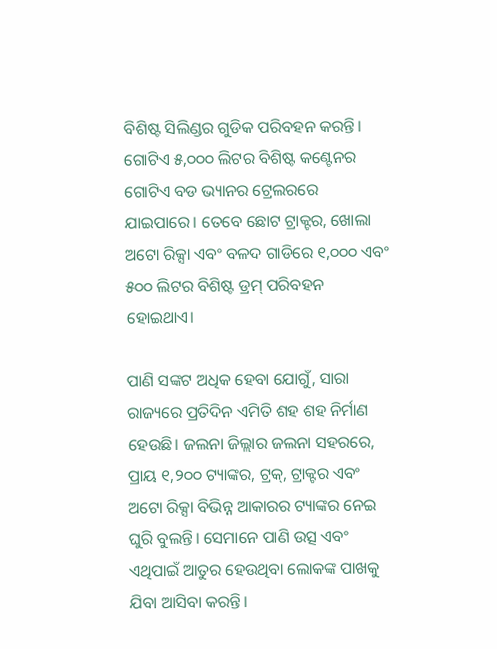ବିଶିଷ୍ଟ ସିଲିଣ୍ଡର ଗୁଡିକ ପରିବହନ କରନ୍ତି। ଗୋଟିଏ ୫,୦୦୦ ଲିଟର ବିଶିଷ୍ଟ କଣ୍ଟେନର ଗୋଟିଏ ବଡ ଭ୍ୟାନର ଟ୍ରେଲରରେ ଯାଇପାରେ। ତେବେ ଛୋଟ ଟ୍ରାକ୍ଟର, ଖୋଲା ଅଟୋ ରିକ୍ସା ଏବଂ ବଳଦ ଗାଡିରେ ୧,୦୦୦ ଏବଂ ୫୦୦ ଲିଟର ବିଶିଷ୍ଟ ଡ୍ରମ୍ ପରିବହନ ହୋଇଥାଏ।

ପାଣି ସଙ୍କଟ ଅଧିକ ହେବା ଯୋଗୁଁ, ସାରା ରାଜ୍ୟରେ ପ୍ରତିଦିନ ଏମିତି ଶହ ଶହ ନିର୍ମାଣ ହେଉଛି। ଜଲନା ଜିଲ୍ଲାର ଜଲନା ସହରରେ, ପ୍ରାୟ ୧,୨୦୦ ଟ୍ୟାଙ୍କର, ଟ୍ରକ୍, ଟ୍ରାକ୍ଟର ଏବଂ ଅଟୋ ରିକ୍ସା ବିଭିନ୍ନ ଆକାରର ଟ୍ୟାଙ୍କର ନେଇ ଘୁରି ବୁଲନ୍ତି। ସେମାନେ ପାଣି ଉତ୍ସ ଏବଂ ଏଥିପାଇଁ ଆତୁର ହେଉଥିବା ଲୋକଙ୍କ ପାଖକୁ ଯିବା ଆସିବା କରନ୍ତି।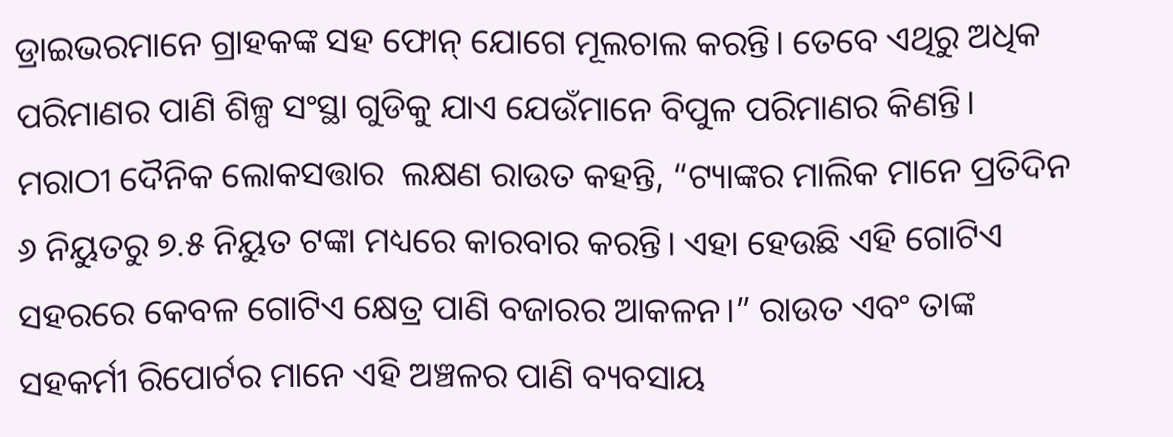ଡ୍ରାଇଭରମାନେ ଗ୍ରାହକଙ୍କ ସହ ଫୋନ୍ ଯୋଗେ ମୂଲଚାଲ କରନ୍ତି। ତେବେ ଏଥିରୁ ଅଧିକ ପରିମାଣର ପାଣି ଶିଳ୍ପ ସଂସ୍ଥା ଗୁଡିକୁ ଯାଏ ଯେଉଁମାନେ ବିପୁଳ ପରିମାଣର କିଣନ୍ତି। ମରାଠୀ ଦୈନିକ ଲୋକସତ୍ତାର  ଲକ୍ଷଣ ରାଉତ କହନ୍ତି, “ଟ୍ୟାଙ୍କର ମାଲିକ ମାନେ ପ୍ରତିଦିନ ୬ ନିୟୁତରୁ ୭.୫ ନିୟୁତ ଟଙ୍କା ମଧ୍ୟରେ କାରବାର କରନ୍ତି। ଏହା ହେଉଛି ଏହି ଗୋଟିଏ ସହରରେ କେବଳ ଗୋଟିଏ କ୍ଷେତ୍ର ପାଣି ବଜାରର ଆକଳନ।” ରାଉତ ଏବଂ ତାଙ୍କ ସହକର୍ମୀ ରିପୋର୍ଟର ମାନେ ଏହି ଅଞ୍ଚଳର ପାଣି ବ୍ୟବସାୟ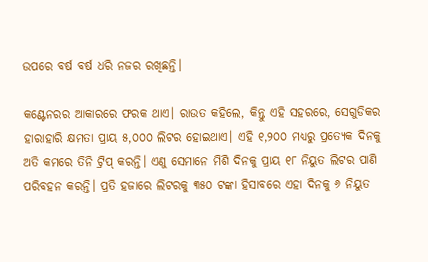ଉପରେ ବର୍ଷ ବର୍ଷ ଧରି ନଜର ରଖିଛନ୍ତି।

କଣ୍ଟେନରର ଆକାରରେ ଫରକ ଥାଏ। ରାଉତ କହିଲେ, କିନ୍ତୁ ଏହି ସହରରେ, ସେଗୁଡିକର ହାରାହାରି କ୍ଷମତା ପ୍ରାୟ ୫,୦୦୦ ଲିଟର ହୋଇଥାଏ। ଏହି ୧,୨୦୦ ମଧ୍ୟରୁ ପ୍ରତ୍ୟେକ ଦିନକୁ ଅତି କମରେ ତିନି ଟ୍ରିପ୍ କରନ୍ତି। ଏଣୁ ସେମାନେ ମିଶି ଦିନକୁ ପ୍ରାୟ ୧୮ ନିୟୁତ ଲିଟର ପାଣି ପରିବହନ କରନ୍ତି। ପ୍ରତି ହଜାରେ ଲିଟରକୁ ୩୫୦ ଟଙ୍କା ହିସାବରେ ଏହା ଦିନକୁ ୬ ନିୟୁତ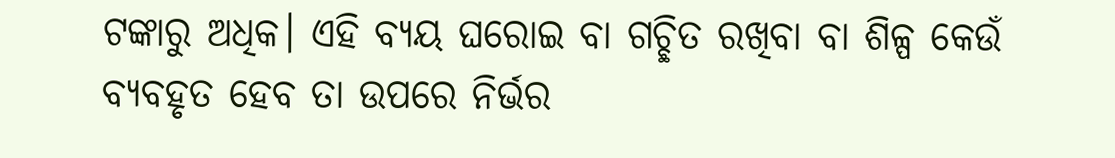ଟଙ୍କାରୁ ଅଧିକ। ଏହି ବ୍ୟୟ ଘରୋଇ ବା ଗଚ୍ଛିତ ରଖିବା ବା ଶିଳ୍ପ କେଉଁ ବ୍ୟବହୃତ ହେବ ତା ଉପରେ ନିର୍ଭର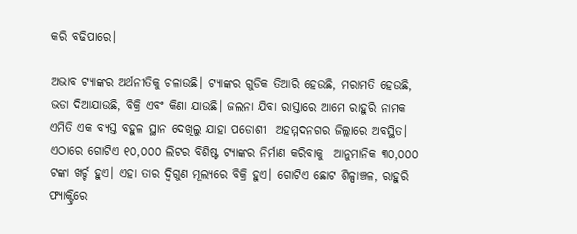କରି ବଢିପାରେ।

ଅଭାବ ଟ୍ୟାଙ୍କର ଅର୍ଥନୀତିକୁ ଚଳାଉଛି। ଟ୍ୟାଙ୍କର ଗୁଡିକ ତିଆରି ହେଉଛି, ମରାମତି ହେଉଛି, ଭଡା ଦିଆଯାଉଛି, ବିକ୍ରି ଏବଂ କିଣା ଯାଉଛି। ଜଲନା ଯିବା ରାସ୍ତାରେ ଆମେ ରାହୁରି ନାମକ ଏମିତି ଏକ ବ୍ୟସ୍ତ ବହୁଳ ସ୍ଥାନ ଦେଖିଲୁ ଯାହା ପଡୋଶୀ  ଅହମ୍ମଦନଗର ଜିଲ୍ଲାରେ ଅବସ୍ଥିତ। ଏଠାରେ ଗୋଟିଏ ୧୦,୦୦୦ ଲିଟର ବିଶିଷ୍ଟ ଟ୍ୟାଙ୍କର ନିର୍ମାଣ କରିବାକୁ  ଆନୁମାନିକ ୩୦,୦୦୦ ଟଙ୍କା ଖର୍ଚ୍ଚ ହୁଏ। ଏହା ତାର ଦ୍ୱିଗୁଣ ମୂଲ୍ୟରେ ବିକ୍ରି ହୁଏ। ଗୋଟିଏ ଛୋଟ ଶିଳ୍ପାଞ୍ଚଳ, ରାହୁରି ଫ୍ୟାକ୍ଟ୍ରିରେ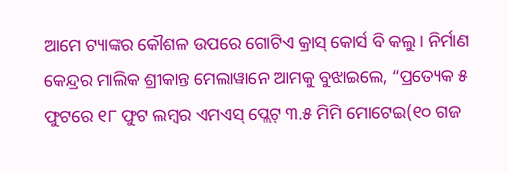ଆମେ ଟ୍ୟାଙ୍କର କୌଶଳ ଉପରେ ଗୋଟିଏ କ୍ରାସ୍ କୋର୍ସ ବି କଲୁ। ନିର୍ମାଣ କେନ୍ଦ୍ରର ମାଲିକ ଶ୍ରୀକାନ୍ତ ମେଲାୱାନେ ଆମକୁ ବୁଝାଇଲେ, “ପ୍ରତ୍ୟେକ ୫ ଫୁଟରେ ୧୮ ଫୁଟ ଲମ୍ବର ଏମଏସ୍ ପ୍ଲେଟ୍ ୩.୫ ମିମି ମୋଟେଇ(୧୦ ଗଜ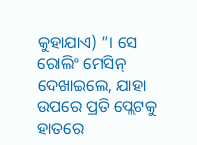କୁହାଯାଏ) ”। ସେ ରୋଲିଂ ମେସିନ୍ ଦେଖାଇଲେ, ଯାହା ଉପରେ ପ୍ରତି ପ୍ଲେଟକୁ ହାତରେ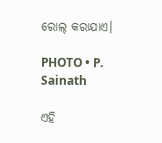ରୋଲ୍ କରାଯାଏ।

PHOTO • P. Sainath

ଏହି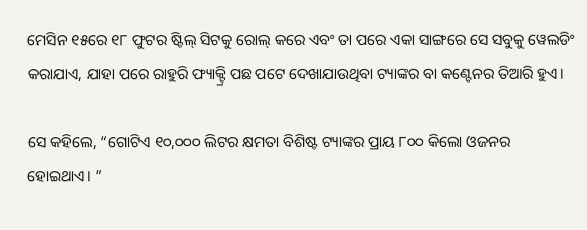ମେସିନ ୧୫ରେ ୧୮ ଫୁଟର ଷ୍ଟିଲ୍ ସିଟକୁ ରୋଲ୍ କରେ ଏବଂ ତା ପରେ ଏକା ସାଙ୍ଗରେ ସେ ସବୁକୁ ୱେଲଡିଂ କରାଯାଏ, ଯାହା ପରେ ରାହୁରି ଫ୍ୟାକ୍ଟ୍ରି ପଛ ପଟେ ଦେଖାଯାଉଥିବା ଟ୍ୟାଙ୍କର ବା କଣ୍ଟେନର ତିଆରି ହୁଏ।

ସେ କହିଲେ, “ଗୋଟିଏ ୧୦,୦୦୦ ଲିଟର କ୍ଷମତା ବିଶିଷ୍ଟ ଟ୍ୟାଙ୍କର ପ୍ରାୟ ୮୦୦ କିଲୋ ଓଜନର ହୋଇଥାଏ। ”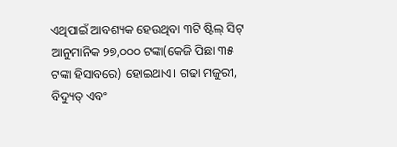ଏଥିପାଇଁ ଆବଶ୍ୟକ ହେଉଥିବା ୩ଟି ଷ୍ଟିଲ୍ ସିଟ୍ ଆନୁମାନିକ ୨୭,୦୦୦ ଟଙ୍କା(କେଜି ପିଛା ୩୫ ଟଙ୍କା ହିସାବରେ) ହୋଇଥାଏ। ଗଢା ମଜୁରୀ, ବିଦ୍ୟୁତ୍ ଏବଂ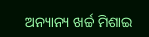ଅନ୍ୟାନ୍ୟ ଖର୍ଚ୍ଚ ମିଶାଇ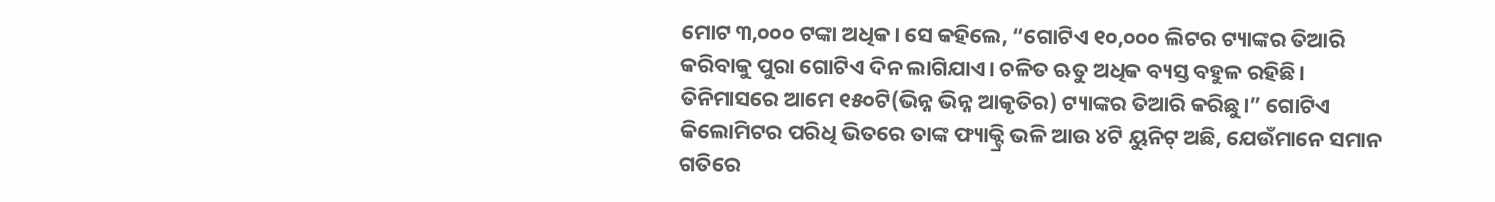ମୋଟ ୩,୦୦୦ ଟଙ୍କା ଅଧିକ। ସେ କହିଲେ, “ଗୋଟିଏ ୧୦,୦୦୦ ଲିଟର ଟ୍ୟାଙ୍କର ତିଆରି କରିବାକୁ ପୁରା ଗୋଟିଏ ଦିନ ଲାଗିଯାଏ। ଚଳିତ ଋତୁ ଅଧିକ ବ୍ୟସ୍ତ ବହୁଳ ରହିଛି। ତିନିମାସରେ ଆମେ ୧୫୦ଟି(ଭିନ୍ନ ଭିନ୍ନ ଆକୃତିର) ଟ୍ୟାଙ୍କର ତିଆରି କରିଛୁ।” ଗୋଟିଏ କିଲୋମିଟର ପରିଧି ଭିତରେ ତାଙ୍କ ଫ୍ୟାକ୍ଟ୍ରି ଭଳି ଆଉ ୪ଟି ୟୁନିଟ୍ ଅଛି, ଯେଉଁମାନେ ସମାନ ଗତିରେ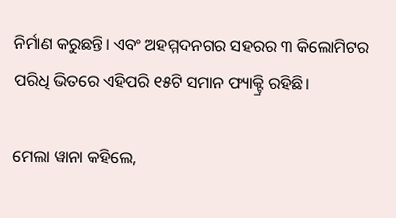ନିର୍ମାଣ କରୁଛନ୍ତି। ଏବଂ ଅହମ୍ମଦନଗର ସହରର ୩ କିଲୋମିଟର ପରିଧି ଭିତରେ ଏହିପରି ୧୫ଟି ସମାନ ଫ୍ୟାକ୍ଟ୍ରି ରହିଛି।

ମେଲା ୱାନା କହିଲେ,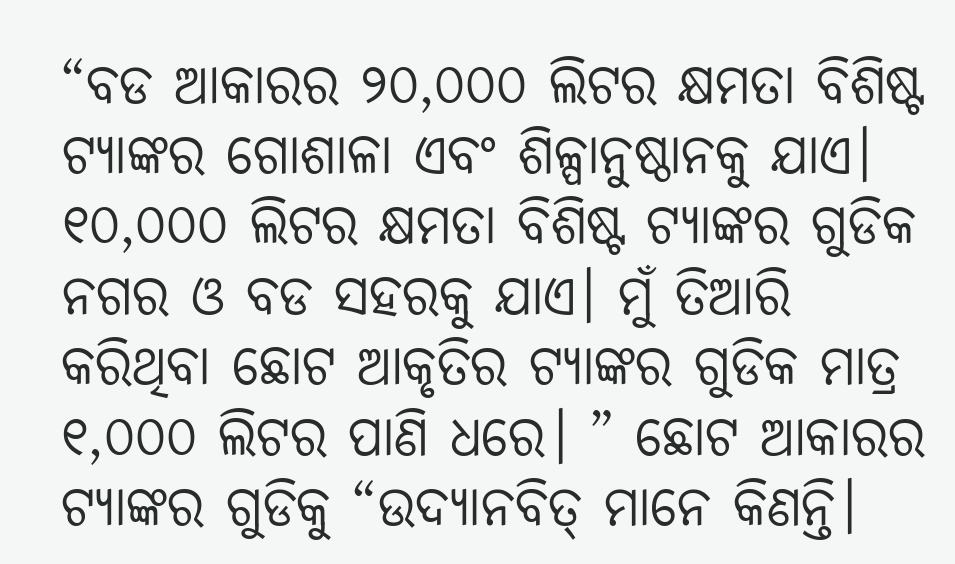“ବଡ ଆକାରର ୨୦,୦୦୦ ଲିଟର କ୍ଷମତା ବିଶିଷ୍ଟ ଟ୍ୟାଙ୍କର ଗୋଶାଳା ଏବଂ ଶିଳ୍ପାନୁଷ୍ଠାନକୁ ଯାଏ। ୧୦,୦୦୦ ଲିଟର କ୍ଷମତା ବିଶିଷ୍ଟ ଟ୍ୟାଙ୍କର ଗୁଡିକ ନଗର ଓ ବଡ ସହରକୁ ଯାଏ। ମୁଁ ତିଆରି କରିଥିବା ଛୋଟ ଆକୃତିର ଟ୍ୟାଙ୍କର ଗୁଡିକ ମାତ୍ର ୧,୦୦୦ ଲିଟର ପାଣି ଧରେ। ” ଛୋଟ ଆକାରର ଟ୍ୟାଙ୍କର ଗୁଡିକୁ “ଉଦ୍ୟାନବିତ୍ ମାନେ କିଣନ୍ତି।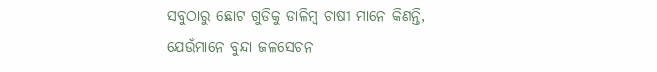ସବୁଠାରୁ ଛୋଟ ଗୁଡିକୁ ଡାଳିମ୍ବ ଚାଷୀ ମାନେ କିଣନ୍ତି, ଯେଉଁମାନେ ବୁନ୍ଦା ଜଳସେଚନ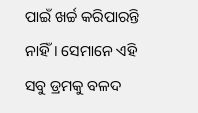ପାଇଁ ଖର୍ଚ୍ଚ କରିପାରନ୍ତି ନାହିଁ। ସେମାନେ ଏହି ସବୁ ଡ୍ରମକୁ ବଳଦ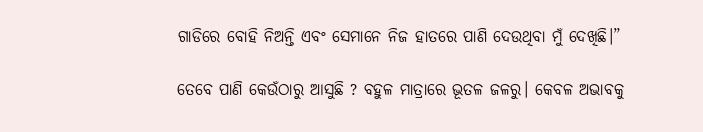ଗାଡିରେ ବୋହି ନିଅନ୍ତି ଏବଂ ସେମାନେ ନିଜ ହାତରେ ପାଣି ଦେଉଥିବା ମୁଁ ଦେଖିଛି।”

ତେବେ ପାଣି କେଉଁଠାରୁ ଆସୁଛି ? ବହୁଳ ମାତ୍ରାରେ ଭୂତଳ ଜଳରୁ। କେବଳ ଅଭାବକୁ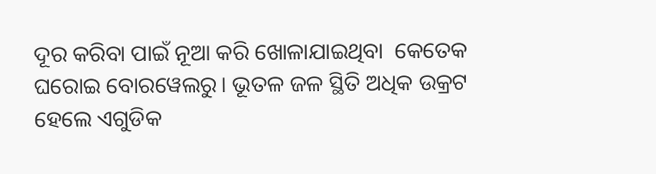ଦୂର କରିବା ପାଇଁ ନୂଆ କରି ଖୋଳାଯାଇଥିବା  କେତେକ ଘରୋଇ ବୋରୱେଲରୁ। ଭୂତଳ ଜଳ ସ୍ଥିତି ଅଧିକ ଉକ୍ରଟ ହେଲେ ଏଗୁଡିକ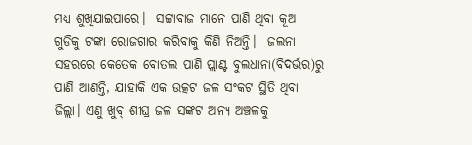ମଧ୍ୟ ଶୁଖିଯାଇପାରେ।  ସଟ୍ଟାବାଜ ମାନେ ପାଣି ଥିବା କୂଅ ଗୁଡିକୁ ଟଙ୍କା ରୋଜଗାର କରିବାକୁ କିଣି ନିଅନ୍ତି।  ଜଲନା ସହରରେ କେତେକ ବୋତଲ ପାଣି ପ୍ଲାଣ୍ଟ ବୁଲଧାନା(ବିଦର୍ଭର)ରୁ ପାଣି ଆଣନ୍ତି, ଯାହାକି ଏକ ଉତ୍କଟ ଜଳ ସଂକଟ ସ୍ଥିତି ଥିବା ଜିଲ୍ଲା। ଏଣୁ ଖୁବ୍ ଶୀଘ୍ର ଜଳ ସଙ୍କଟ ଅନ୍ୟ ଅଞ୍ଚଳକୁ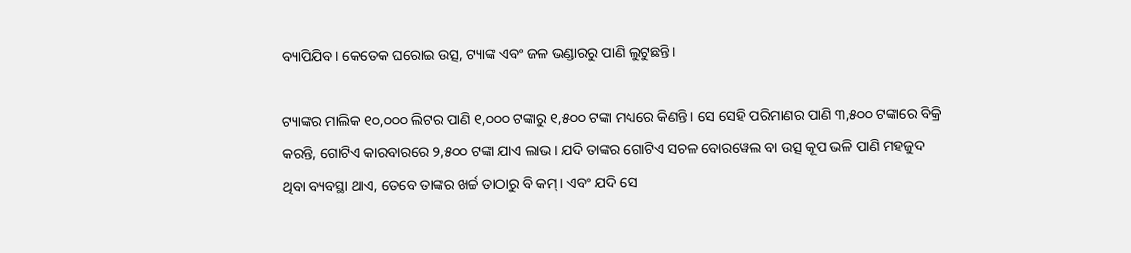ବ୍ୟାପିଯିବ। କେତେକ ଘରୋଇ ଉତ୍ସ, ଟ୍ୟାଙ୍କ ଏବଂ ଜଳ ଭଣ୍ଡାରରୁ ପାଣି ଲୁଟୁଛନ୍ତି।

ଟ୍ୟାଙ୍କର ମାଲିକ ୧୦,୦୦୦ ଲିଟର ପାଣି ୧,୦୦୦ ଟଙ୍କାରୁ ୧,୫୦୦ ଟଙ୍କା ମଧ୍ୟରେ କିଣନ୍ତି। ସେ ସେହି ପରିମାଣର ପାଣି ୩,୫୦୦ ଟଙ୍କାରେ ବିକ୍ରି କରନ୍ତି, ଗୋଟିଏ କାରବାରରେ ୨,୫୦୦ ଟଙ୍କା ଯାଏ ଲାଭ। ଯଦି ତାଙ୍କର ଗୋଟିଏ ସଚଳ ବୋରୱେଲ ବା ଉତ୍ସ କୂପ ଭଳି ପାଣି ମହଜୁଦ ଥିବା ବ୍ୟବସ୍ଥା ଥାଏ, ତେବେ ତାଙ୍କର ଖର୍ଚ୍ଚ ତାଠାରୁ ବି କମ୍। ଏବଂ ଯଦି ସେ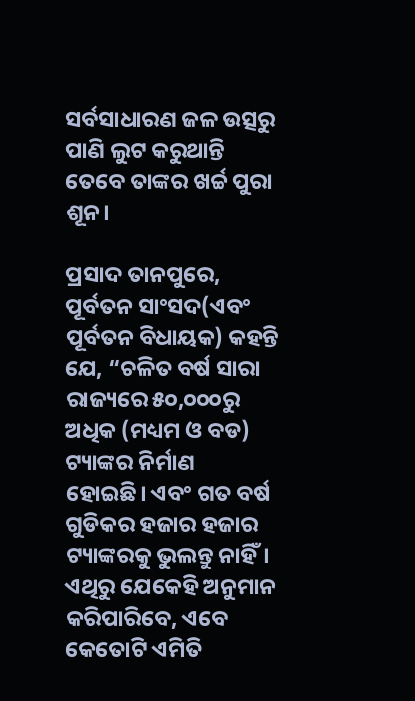ସର୍ବସାଧାରଣ ଜଳ ଉତ୍ସରୁ ପାଣି ଲୁଟ କରୁଥାନ୍ତି ତେବେ ତାଙ୍କର ଖର୍ଚ୍ଚ ପୁରା ଶୂନ।

ପ୍ରସାଦ ତାନପୁରେ, ପୂର୍ବତନ ସାଂସଦ(ଏବଂ ପୂର୍ବତନ ବିଧାୟକ) କହନ୍ତି ଯେ, “ଚଳିତ ବର୍ଷ ସାରା ରାଜ୍ୟରେ ୫୦,୦୦୦ରୁ ଅଧିକ (ମଧ୍ୟମ ଓ ବଡ) ଟ୍ୟାଙ୍କର ନିର୍ମାଣ ହୋଇଛି। ଏବଂ ଗତ ବର୍ଷ ଗୁଡିକର ହଜାର ହଜାର ଟ୍ୟାଙ୍କରକୁ ଭୁଲନ୍ତୁ ନାହିଁ। ଏଥିରୁ ଯେକେହି ଅନୁମାନ କରିପାରିବେ, ଏବେ କେତୋଟି ଏମିତି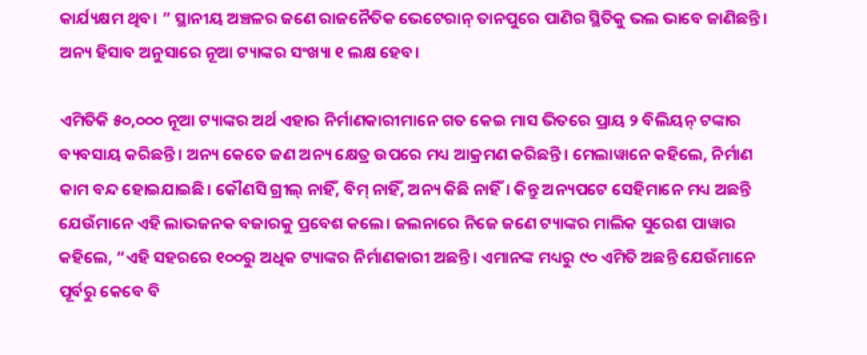କାର୍ଯ୍ୟକ୍ଷମ ଥିବ। ” ସ୍ଥାନୀୟ ଅଞ୍ଚଳର ଜଣେ ରାଜନୈତିକ ଭେଟେରାନ୍ ତାନପୁରେ ପାଣିର ସ୍ଥିତିକୁ ଭଲ ଭାବେ ଜାଣିଛନ୍ତି। ଅନ୍ୟ ହିସାବ ଅନୁସାରେ ନୂଆ ଟ୍ୟାଙ୍କର ସଂଖ୍ୟା ୧ ଲକ୍ଷ ହେବ।

ଏମିତିକି ୫୦,୦୦୦ ନୂଆ ଟ୍ୟାଙ୍କର ଅର୍ଥ ଏହାର ନିର୍ମାଣକାରୀମାନେ ଗତ କେଇ ମାସ ଭିତରେ ପ୍ରାୟ ୨ ବିଲିୟନ୍ ଟଙ୍କାର ବ୍ୟବସାୟ କରିଛନ୍ତି। ଅନ୍ୟ କେତେ ଜଣ ଅନ୍ୟ କ୍ଷେତ୍ର ଉପରେ ମଧ୍ୟ ଆକ୍ରମଣ କରିଛନ୍ତି। ମେଲାୱାନେ କହିଲେ, ନିର୍ମାଣ କାମ ବନ୍ଦ ହୋଇଯାଇଛି। କୌଣସି ଗ୍ରୀଲ୍ ନାହିଁ, ବିମ୍ ନାହିଁ, ଅନ୍ୟ କିଛି ନାହିଁ। କିନ୍ତୁ ଅନ୍ୟପଟେ ସେହିମାନେ ମଧ୍ୟ ଅଛନ୍ତି ଯେଉଁମାନେ ଏହି ଲାଭଜନକ ବଜାରକୁ ପ୍ରବେଶ କଲେ। ଜଲନାରେ ନିଜେ ଜଣେ ଟ୍ୟାଙ୍କର ମାଲିକ ସୁରେଶ ପାୱାର କହିଲେ, “ଏହି ସହରରେ ୧୦୦ରୁ ଅଧିକ ଟ୍ୟାଙ୍କର ନିର୍ମାଣକାରୀ ଅଛନ୍ତି। ଏମାନଙ୍କ ମଧ୍ୟରୁ ୯୦ ଏମିତି ଅଛନ୍ତି ଯେଉଁମାନେ ପୂର୍ବରୁ କେବେ ବି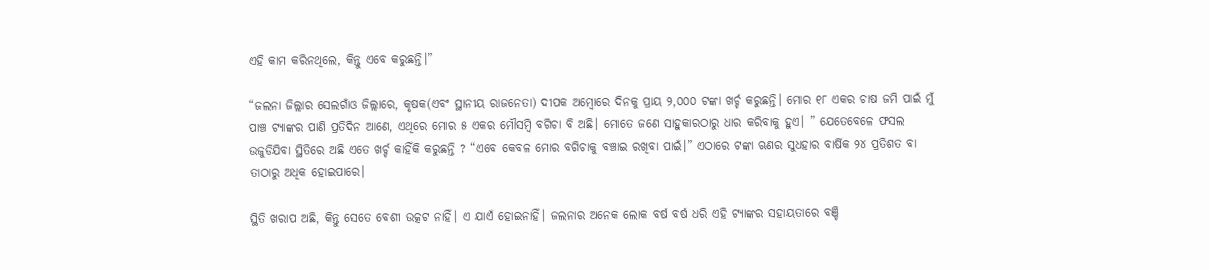ଏହି କାମ କରିନଥିଲେ, କିନ୍ତୁ ଏବେ କରୁଛନ୍ତି।”

“ଜଲନା ଜିଲ୍ଲାର ସେଲଗାଁଓ ଜିଲ୍ଲାରେ, କୃଷକ(ଏବଂ ସ୍ଥାନୀୟ ରାଜନେତା) ଦୀପକ ଅମ୍ବୋରେ ଦିନକୁ ପ୍ରାୟ ୨,୦୦୦ ଟଙ୍କା ଖର୍ଚ୍ଚ କରୁଛନ୍ତି। ମୋର ୧୮ ଏକର ଚାଷ ଜମି ପାଇଁ ମୁଁ ପାଞ୍ଚ ଟ୍ୟାଙ୍କର ପାଣି ପ୍ରତିଦିନ ଆଣେ, ଏଥିରେ ମୋର ୫ ଏକର ମୌସମ୍ବି ବଗିଚା ବି ଅଛି। ମୋତେ ଜଣେ ସାହୁକାରଠାରୁ ଧାର କରିବାକୁ ହୁଏ। ” ଯେତେବେଳେ ଫସଲ ଉଜୁଡିଯିବା ସ୍ଥିତିରେ ଅଛି ଏତେ ଖର୍ଚ୍ଚ କାହିଁକି କରୁଛନ୍ତି ? “ଏବେ କେବଳ ମୋର ବଗିଚାକୁ ବଞ୍ଚାଇ ରଖିବା ପାଇଁ।” ଏଠାରେ ଟଙ୍କା ଋଣର ସୁଧହାର ବାର୍ଷିକ ୨୪ ପ୍ରତିଶତ ବା ତାଠାରୁ ଅଧିକ ହୋଇପାରେ।

ସ୍ଥିତି ଖରାପ ଅଛି, କିନ୍ତୁ ସେତେ ବେଶୀ ଉତ୍କଟ ନାହିଁ। ଏ ଯାଏଁ ହୋଇନାହିଁ। ଜଲନାର ଅନେକ ଲୋକ ବର୍ଷ ବର୍ଷ ଧରି ଏହି ଟ୍ୟାଙ୍କର ସହାୟତାରେ ବଞ୍ଚି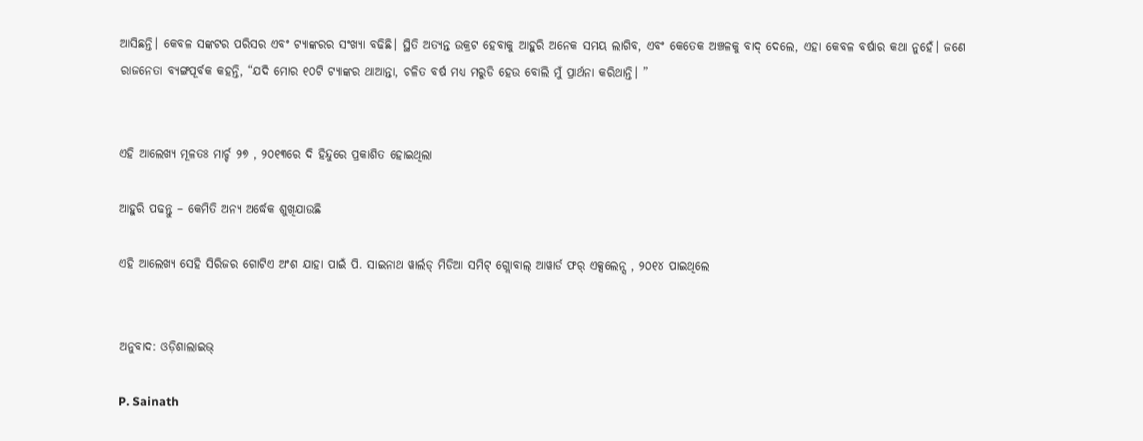ଆସିଛନ୍ତି। କେବଳ ସଙ୍କଟର ପରିସର ଏବଂ ଟ୍ୟାଙ୍କରର ସଂଖ୍ୟା ବଢିଛି। ସ୍ଥିତି ଅତ୍ୟନ୍ତ ଉକ୍ରଟ ହେବାକୁ ଆହୁରି ଅନେକ ସମୟ ଲାଗିବ, ଏବଂ କେତେକ ଅଞ୍ଚଳକୁ ବାଦ୍ ଦେଲେ, ଏହା କେବଳ ବର୍ଷାର କଥା ନୁହେଁ। ଜଣେ ରାଜନେତା ବ୍ୟଙ୍ଗପୂର୍ବକ କହନ୍ତି, “ଯଦି ମୋର ୧୦ଟି ଟ୍ୟାଙ୍କର ଥାଆନ୍ତା, ଚଳିତ ବର୍ଷ ମଧ୍ୟ ମରୁଡି ହେଉ ବୋଲି ମୁଁ ପ୍ରାର୍ଥନା କରିଥାନ୍ତି। ”


ଏହି ଆଲେଖ୍ୟ ମୂଳତଃ ମାର୍ଚ୍ଚ ୨୭ , ୨୦୧୩ରେ ଦି ହିନ୍ଦୁରେ ପ୍ରକାଶିତ ହୋଇଥିଲା

ଆହୁରି ପଢନ୍ତୁ – କେମିତି ଅନ୍ୟ ଅର୍ଦ୍ଧେକ ଶୁଖିଯାଉଛି

ଏହି ଆଲେଖ୍ୟ ସେହି ସିରିଜର ଗୋଟିଏ ଅଂଶ ଯାହା ପାଇଁ ପି. ସାଇନାଥ ୱାର୍ଲଡ୍ ମିଡିଆ ସମିଟ୍ ଗ୍ଲୋବାଲ୍ ଆୱାର୍ଡ ଫର୍ ଏକ୍ସଲେନ୍ସ , ୨୦୧୪ ପାଇଥିଲେ


ଅନୁବାଦ: ଓଡ଼ିଶାଲାଇଭ୍‍

P. Sainath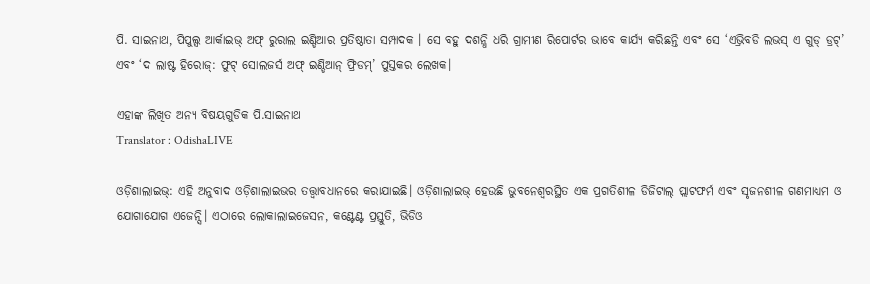ପି. ସାଇନାଥ, ପିପୁଲ୍ସ ଆର୍କାଇଭ୍ ଅଫ୍ ରୁରାଲ ଇଣ୍ଡିଆର ପ୍ରତିଷ୍ଠାତା ସମ୍ପାଦକ । ସେ ବହୁ ଦଶନ୍ଧି ଧରି ଗ୍ରାମୀଣ ରିପୋର୍ଟର ଭାବେ କାର୍ଯ୍ୟ କରିଛନ୍ତି ଏବଂ ସେ ‘ଏଭ୍ରିବଡି ଲଭସ୍ ଏ ଗୁଡ୍ ଡ୍ରଟ୍’ ଏବଂ ‘ଦ ଲାଷ୍ଟ ହିରୋଜ୍: ଫୁଟ୍ ସୋଲଜର୍ସ ଅଫ୍ ଇଣ୍ଡିଆନ୍ ଫ୍ରିଡମ୍’ ପୁସ୍ତକର ଲେଖକ।

ଏହାଙ୍କ ଲିଖିତ ଅନ୍ୟ ବିଷୟଗୁଡିକ ପି.ସାଇନାଥ
Translator : OdishaLIVE

ଓଡ଼ିଶାଲାଇଭ୍: ଏହି ଅନୁବାଦ ଓଡ଼ିଶାଲାଇଭର ତତ୍ତ୍ୱାବଧାନରେ କରାଯାଇଛି। ଓଡ଼ିଶାଲାଇଭ୍ ହେଉଛି ଭୁବନେଶ୍ୱରସ୍ଥିତ ଏକ ପ୍ରଗତିଶୀଳ ଡିଜିଟାଲ୍ ପ୍ଲାଟଫର୍ମ ଏବଂ ସୃଜନଶୀଳ ଗଣମାଧ୍ୟମ ଓ ଯୋଗାଯୋଗ ଏଜେନ୍ସି। ଏଠାରେ ଲୋକାଲାଇଜେସନ, କଣ୍ଟେଣ୍ଟ ପ୍ରସ୍ତୁତି, ଭିଡିଓ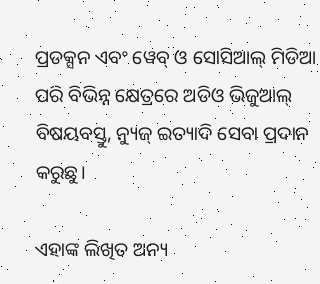ପ୍ରଡକ୍ସନ ଏବଂ ୱେବ୍ ଓ ସୋସିଆଲ୍ ମିଡିଆ ପରି ବିଭିନ୍ନ କ୍ଷେତ୍ରରେ ଅଡିଓ ଭିଜୁଆଲ୍‌ ବିଷୟବସ୍ତୁ, ନ୍ୟୁଜ୍ ଇତ୍ୟାଦି ସେବା ପ୍ରଦାନ କରୁଛୁ।

ଏହାଙ୍କ ଲିଖିତ ଅନ୍ୟ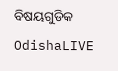ବିଷୟଗୁଡିକ OdishaLIVE